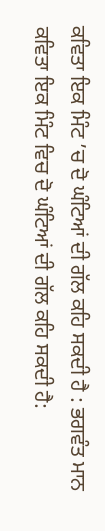ਕਵਿਤਾ ਇਕ ਮਿੰਟ ’ਚ ਦੋ ਘੰਟਿਆਂ ਦੀ ਗੱਲ ਕਹਿ ਸਕਦੀ ਹੈ : ਭਗਵੰਤ ਮਾਨ
ਕਵਿਤਾ ਇਕ ਮਿੰਟ ਵਿਚ ਦੋ ਘੰਟਿਆਂ ਦੀ ਗੱਲ ਕਹਿ ਸਕਦੀ ਹੈ: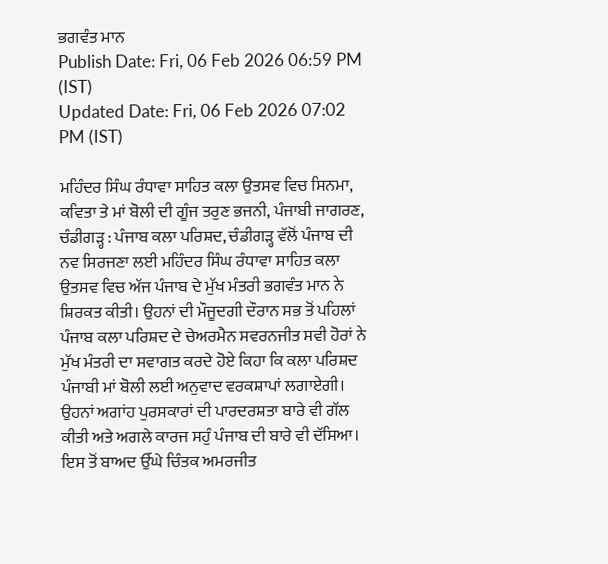ਭਗਵੰਤ ਮਾਨ
Publish Date: Fri, 06 Feb 2026 06:59 PM (IST)
Updated Date: Fri, 06 Feb 2026 07:02 PM (IST)

ਮਹਿੰਦਰ ਸਿੰਘ ਰੰਧਾਵਾ ਸਾਹਿਤ ਕਲਾ ਉਤਸਵ ਵਿਚ ਸਿਨਮਾ, ਕਵਿਤਾ ਤੇ ਮਾਂ ਬੋਲੀ ਦੀ ਗੂੰਜ ਤਰੁਣ ਭਜਨੀ, ਪੰਜਾਬੀ ਜਾਗਰਣ, ਚੰਡੀਗੜ੍ਹ : ਪੰਜਾਬ ਕਲਾ ਪਰਿਸ਼ਦ, ਚੰਡੀਗੜ੍ਹ ਵੱਲੋਂ ਪੰਜਾਬ ਦੀ ਨਵ ਸਿਰਜਣਾ ਲਈ ਮਹਿੰਦਰ ਸਿੰਘ ਰੰਧਾਵਾ ਸਾਹਿਤ ਕਲਾ ਉਤਸਵ ਵਿਚ ਅੱਜ ਪੰਜਾਬ ਦੇ ਮੁੱਖ ਮੰਤਰੀ ਭਗਵੰਤ ਮਾਨ ਨੇ ਸ਼ਿਰਕਤ ਕੀਤੀ। ਉਹਨਾਂ ਦੀ ਮੌਜੂਦਗੀ ਦੌਰਾਨ ਸਭ ਤੋਂ ਪਹਿਲਾਂ ਪੰਜਾਬ ਕਲਾ ਪਰਿਸ਼ਦ ਦੇ ਚੇਅਰਮੈਨ ਸਵਰਨਜੀਤ ਸਵੀ ਹੋਰਾਂ ਨੇ ਮੁੱਖ ਮੰਤਰੀ ਦਾ ਸਵਾਗਤ ਕਰਦੇ ਹੋਏ ਕਿਹਾ ਕਿ ਕਲਾ ਪਰਿਸ਼ਦ ਪੰਜਾਬੀ ਮਾਂ ਬੋਲੀ ਲਈ ਅਨੁਵਾਦ ਵਰਕਸ਼ਾਪਾਂ ਲਗਾਏਗੀ। ਉਹਨਾਂ ਅਗਾਂਹ ਪੁਰਸਕਾਰਾਂ ਦੀ ਪਾਰਦਰਸ਼ਤਾ ਬਾਰੇ ਵੀ ਗੱਲ ਕੀਤੀ ਅਤੇ ਅਗਲੇ ਕਾਰਜ ਸਹੁੰ ਪੰਜਾਬ ਦੀ ਬਾਰੇ ਵੀ ਦੱਸਿਆ। ਇਸ ਤੋਂ ਬਾਅਦ ਉੱਘੇ ਚਿੰਤਕ ਅਮਰਜੀਤ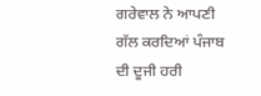ਗਰੇਵਾਲ ਨੇ ਆਪਣੀ ਗੱਲ ਕਰਦਿਆਂ ਪੰਜਾਬ ਦੀ ਦੂਜੀ ਹਰੀ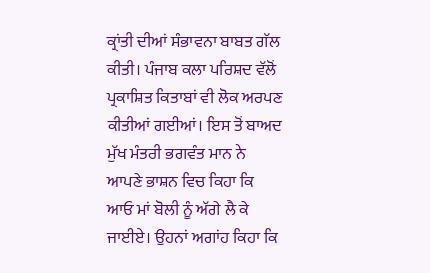ਕ੍ਰਾਂਤੀ ਦੀਆਂ ਸੰਭਾਵਨਾ ਬਾਬਤ ਗੱਲ ਕੀਤੀ। ਪੰਜਾਬ ਕਲਾ ਪਰਿਸ਼ਦ ਵੱਲੋਂ ਪ੍ਰਕਾਸ਼ਿਤ ਕਿਤਾਬਾਂ ਵੀ ਲੋਕ ਅਰਪਣ ਕੀਤੀਆਂ ਗਈਆਂ। ਇਸ ਤੋਂ ਬਾਅਦ ਮੁੱਖ ਮੰਤਰੀ ਭਗਵੰਤ ਮਾਨ ਨੇ ਆਪਣੇ ਭਾਸ਼ਨ ਵਿਚ ਕਿਹਾ ਕਿ ਆਓ ਮਾਂ ਬੋਲੀ ਨੂੰ ਅੱਗੇ ਲੈ ਕੇ ਜਾਈਏ। ਉਹਨਾਂ ਅਗਾਂਹ ਕਿਹਾ ਕਿ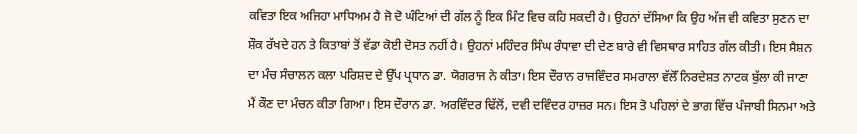ਕਵਿਤਾ ਇਕ ਅਜਿਹਾ ਮਾਧਿਅਮ ਹੈ ਜੋ ਦੋ ਘੰਟਿਆਂ ਦੀ ਗੱਲ ਨੂੰ ਇਕ ਮਿੰਟ ਵਿਚ ਕਹਿ ਸਕਦੀ ਹੈ। ਉਹਨਾਂ ਦੱਸਿਆ ਕਿ ਉਹ ਅੱਜ ਵੀ ਕਵਿਤਾ ਸੁਣਨ ਦਾ ਸ਼ੌਕ ਰੱਖਦੇ ਹਨ ਤੇ ਕਿਤਾਬਾਂ ਤੋਂ ਵੱਡਾ ਕੋਈ ਦੋਸਤ ਨਹੀਂ ਹੈ। ਉਹਨਾਂ ਮਹਿੰਦਰ ਸਿੰਘ ਰੰਧਾਵਾ ਦੀ ਦੇਣ ਬਾਰੇ ਵੀ ਵਿਸਥਾਰ ਸਾਹਿਤ ਗੱਲ ਕੀਤੀ। ਇਸ ਸੈਸ਼ਨ ਦਾ ਮੰਚ ਸੰਚਾਲਨ ਕਲਾ ਪਰਿਸ਼ਦ ਦੇ ਉੱਪ ਪ੍ਰਧਾਨ ਡਾ. ਯੋਗਰਾਜ ਨੇ ਕੀਤਾ। ਇਸ ਦੌਰਾਨ ਰਾਜਵਿੰਦਰ ਸਮਰਾਲਾ ਵੱਲੋੱ ਨਿਰਦੇਸ਼ਤ ਨਾਟਕ ਬੁੱਲਾ ਕੀ ਜਾਣਾ ਮੈਂ ਕੌਣ ਦਾ ਮੰਚਨ ਕੀਤਾ ਗਿਆ। ਇਸ ਦੌਰਾਨ ਡਾ. ਅਰਵਿੰਦਰ ਢਿੱਲੋਂ, ਦਵੀ ਦਵਿੰਦਰ ਹਾਜ਼ਰ ਸਨ। ਇਸ ਤੋ ਪਹਿਲਾਂ ਦੇ ਭਾਗ ਵਿੱਚ ਪੰਜਾਬੀ ਸਿਨਮਾ ਅਤੇ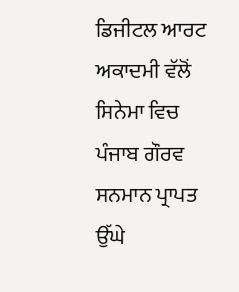ਡਿਜੀਟਲ ਆਰਟ ਅਕਾਦਮੀ ਵੱਲੋਂ ਸਿਨੇਮਾ ਵਿਚ ਪੰਜਾਬ ਗੌਰਵ ਸਨਮਾਨ ਪ੍ਰਾਪਤ ਉੱਘੇ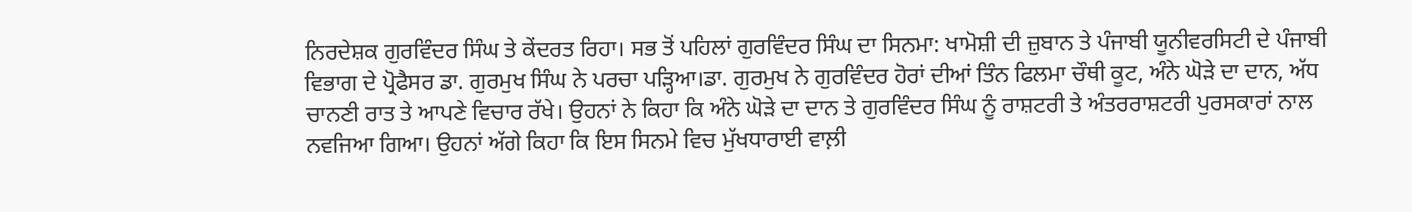ਨਿਰਦੇਸ਼ਕ ਗੁਰਵਿੰਦਰ ਸਿੰਘ ਤੇ ਕੇਂਦਰਤ ਰਿਹਾ। ਸਭ ਤੋਂ ਪਹਿਲਾਂ ਗੁਰਵਿੰਦਰ ਸਿੰਘ ਦਾ ਸਿਨਮਾ: ਖਾਮੋਸ਼ੀ ਦੀ ਜ਼ੁਬਾਨ ਤੇ ਪੰਜਾਬੀ ਯੂਨੀਵਰਸਿਟੀ ਦੇ ਪੰਜਾਬੀ ਵਿਭਾਗ ਦੇ ਪ੍ਰੋਫੈਸਰ ਡਾ. ਗੁਰਮੁਖ ਸਿੰਘ ਨੇ ਪਰਚਾ ਪੜ੍ਹਿਆ।ਡਾ. ਗੁਰਮੁਖ ਨੇ ਗੁਰਵਿੰਦਰ ਹੋਰਾਂ ਦੀਆਂ ਤਿੰਨ ਫਿਲਮਾ ਚੌਥੀ ਕੂਟ, ਅੰਨੇ ਘੋੜੇ ਦਾ ਦਾਨ, ਅੱਧ ਚਾਨਣੀ ਰਾਤ ਤੇ ਆਪਣੇ ਵਿਚਾਰ ਰੱਖੇ। ਉਹਨਾਂ ਨੇ ਕਿਹਾ ਕਿ ਅੰਨੇ ਘੋੜੇ ਦਾ ਦਾਨ ਤੇ ਗੁਰਵਿੰਦਰ ਸਿੰਘ ਨੂੰ ਰਾਸ਼ਟਰੀ ਤੇ ਅੰਤਰਰਾਸ਼ਟਰੀ ਪੁਰਸਕਾਰਾਂ ਨਾਲ ਨਵਜਿਆ ਗਿਆ। ਉਹਨਾਂ ਅੱਗੇ ਕਿਹਾ ਕਿ ਇਸ ਸਿਨਮੇ ਵਿਚ ਮੁੱਖਧਾਰਾਈ ਵਾਲ਼ੀ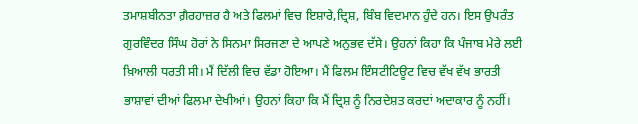ਤਮਾਸ਼ਬੀਨਤਾ ਗ਼ੈਰਹਾਜ਼ਰ ਹੈ ਅਤੇ ਫਿਲਮਾਂ ਵਿਚ ਇਸ਼ਾਰੇ,ਦ੍ਰਿਸ਼, ਬਿੰਬ ਵਿਦਮਾਨ ਹੁੰਦੇ ਹਨ। ਇਸ ਉਪਰੰਤ ਗੁਰਵਿੰਦਰ ਸਿੰਘ ਹੋਰਾਂ ਨੇ ਸਿਨਮਾ ਸਿਰਜਣਾ ਦੇ ਆਪਣੇ ਅਨੁਭਵ ਦੱਸੇ। ਉਹਨਾਂ ਕਿਹਾ ਕਿ ਪੰਜਾਬ ਮੇਰੇ ਲਈ ਖ਼ਿਆਲੀ ਧਰਤੀ ਸੀ। ਮੈਂ ਦਿੱਲੀ ਵਿਚ ਵੱਡਾ ਹੋਇਆ। ਮੈਂ ਫਿਲਮ ਇੰਸਟੀਟਿਊਟ ਵਿਚ ਵੱਖ ਵੱਖ ਭਾਰਤੀ ਭਾਸ਼ਾਵਾਂ ਦੀਆਂ ਫਿਲਮਾ ਦੇਖੀਆਂ। ਉਹਨਾਂ ਕਿਹਾ ਕਿ ਮੈਂ ਦ੍ਰਿਸ਼ ਨੂੰ ਨਿਰਦੇਸ਼ਤ ਕਰਦਾਂ ਅਦਾਕਾਰ ਨੂੰ ਨਹੀਂ।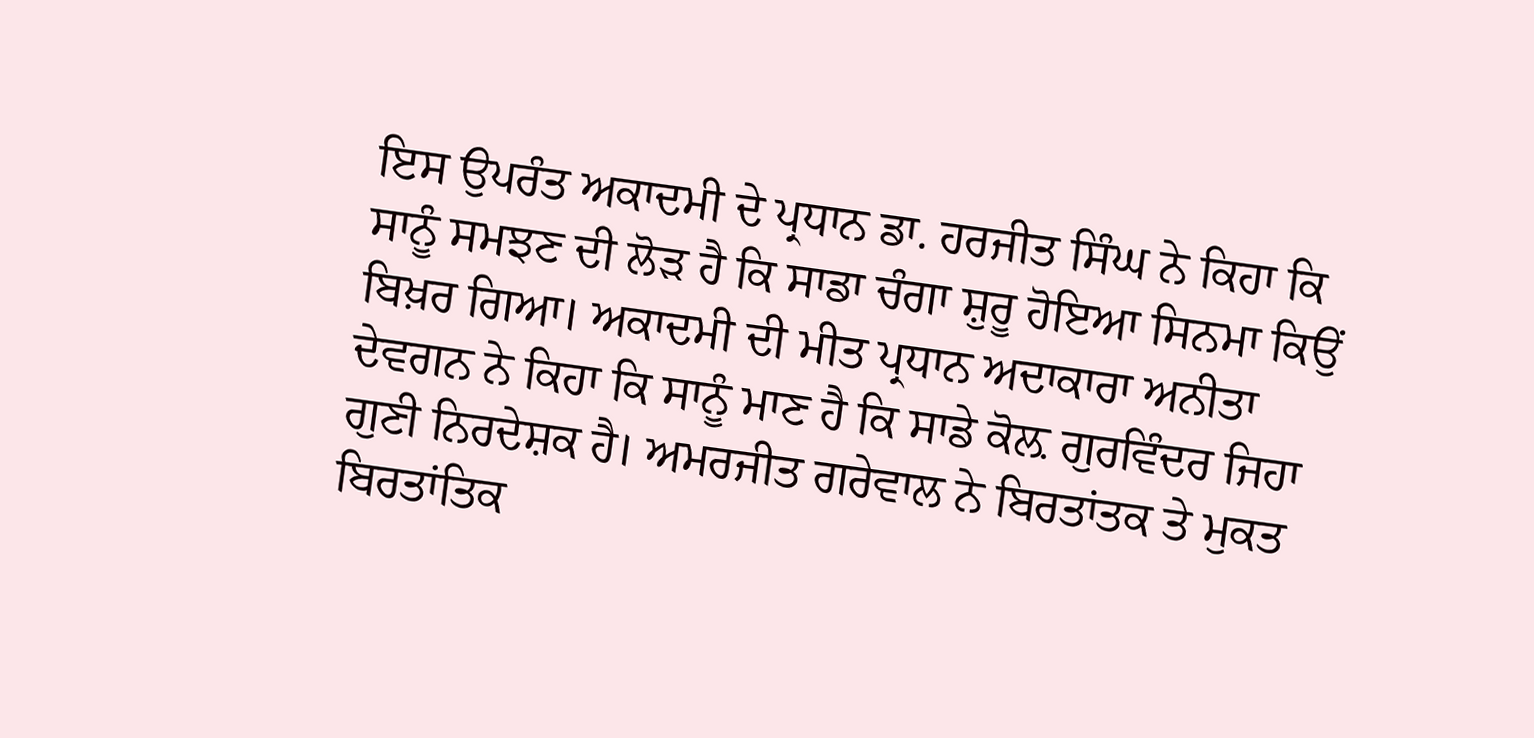ਇਸ ਉਪਰੰਤ ਅਕਾਦਮੀ ਦੇ ਪ੍ਰਧਾਨ ਡਾ. ਹਰਜੀਤ ਸਿੰਘ ਨੇ ਕਿਹਾ ਕਿ ਸਾਨੂੰ ਸਮਝਣ ਦੀ ਲੋੜ ਹੈ ਕਿ ਸਾਡਾ ਚੰਗਾ ਸ਼ੁਰੂ ਹੋਇਆ ਸਿਨਮਾ ਕਿਉਂ ਬਿਖ਼ਰ ਗਿਆ। ਅਕਾਦਮੀ ਦੀ ਮੀਤ ਪ੍ਰਧਾਨ ਅਦਾਕਾਰਾ ਅਨੀਤਾ ਦੇਵਗਨ ਨੇ ਕਿਹਾ ਕਿ ਸਾਨੂੰ ਮਾਣ ਹੈ ਕਿ ਸਾਡੇ ਕੋਲ਼ ਗੁਰਵਿੰਦਰ ਜਿਹਾ ਗੁਣੀ ਨਿਰਦੇਸ਼ਕ ਹੈ। ਅਮਰਜੀਤ ਗਰੇਵਾਲ ਨੇ ਬਿਰਤਾਂਤਕ ਤੇ ਮੁਕਤ ਬਿਰਤਾਂਤਿਕ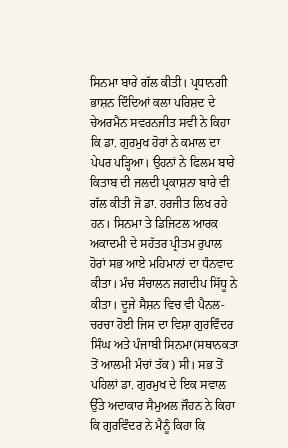ਸਿਨਮਾ ਬਾਰੇ ਗੱਲ ਕੀਤੀ। ਪ੍ਰਧਾਨਗੀ ਭਾਸ਼ਨ ਦਿੰਦਿਆਂ ਕਲਾ ਪਰਿਸ਼ਦ ਦੇ ਚੇਅਰਮੈਨ ਸਵਰਨਜੀਤ ਸਵੀ ਨੇ ਕਿਹਾ ਕਿ ਡਾ. ਗੁਰਮੁਖ ਹੋਰਾਂ ਨੇ ਕਮਾਲ ਦਾ ਪੇਪਰ ਪੜ੍ਹਿਆ। ਉਹਨਾਂ ਨੇ ਫਿਲਮ ਬਾਰੇ ਕਿਤਾਬ ਦੀ ਜਲਦੀ ਪ੍ਰਕਾਸ਼ਨਾ ਬਾਰੇ ਵੀ ਗੱਲ ਕੀਤੀ ਜੋ ਡਾ. ਹਰਜੀਤ ਲਿਖ ਰਹੇ ਹਨ। ਸਿਨਮਾ ਤੇ ਡਿਜਿਟਲ ਆਰਕ ਅਕਾਦਮੀ ਦੇ ਸਹੱਤਰ ਪ੍ਰੀਤਮ ਰੁਪਾਲ ਹੋਰਾਂ ਸਭ ਆਏ ਮਹਿਮਾਨਾਂ ਦਾ ਧੰਨਵਾਦ ਕੀਤਾ। ਮੰਚ ਸੰਚਾਲਨ ਜਗਦੀਪ ਸਿੱਧੂ ਨੇ ਕੀਤਾ। ਦੂਜੇ ਸੈਸ਼ਨ ਵਿਚ ਵੀ ਪੈਨਲ-ਚਰਚਾ ਹੋਈ ਜਿਸ ਦਾ ਵਿਸ਼ਾ ਗੁਰਵਿੰਦਰ ਸਿੰਘ ਅਤੇ ਪੰਜਾਬੀ ਸਿਨਮਾ(ਸਥਾਨਕਤਾ ਤੋਂ ਆਲਮੀ ਮੰਚਾਂ ਤੱਕ) ਸੀ। ਸਭ ਤੋਂ ਪਹਿਲਾਂ ਡਾ. ਗੁਰਮੁਖ ਦੇ ਇਕ ਸਵਾਲ ਉੱਤੇ ਅਦਾਕਾਰ ਸੈਮੁਅਲ ਜੌਹਨ ਨੇ ਕਿਹਾ ਕਿ ਗੁਰਵਿੰਦਰ ਨੇ ਮੈਨੂੰ ਕਿਹਾ ਕਿ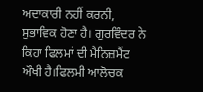ਅਦਾਕਾਰੀ ਨਹੀਂ ਕਰਨੀ, ਸੁਭਾਵਿਕ ਹੋਣਾ ਹੈ। ਗੁਰਵਿੰਦਰ ਨੇ ਕਿਹਾ ਫਿਲਮਾਂ ਦੀ ਮੈਨਿਜ਼ਮੈਂਟ ਔਖੀ ਹੈ।ਫਿਲਮੀ ਆਲੋਚਕ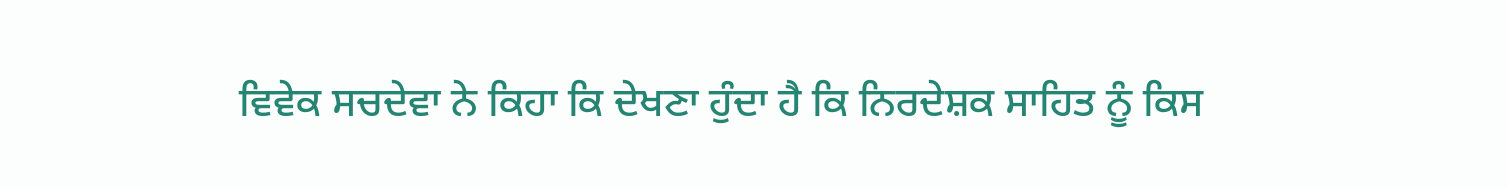ਵਿਵੇਕ ਸਚਦੇਵਾ ਨੇ ਕਿਹਾ ਕਿ ਦੇਖਣਾ ਹੁੰਦਾ ਹੈ ਕਿ ਨਿਰਦੇਸ਼ਕ ਸਾਹਿਤ ਨੂੰ ਕਿਸ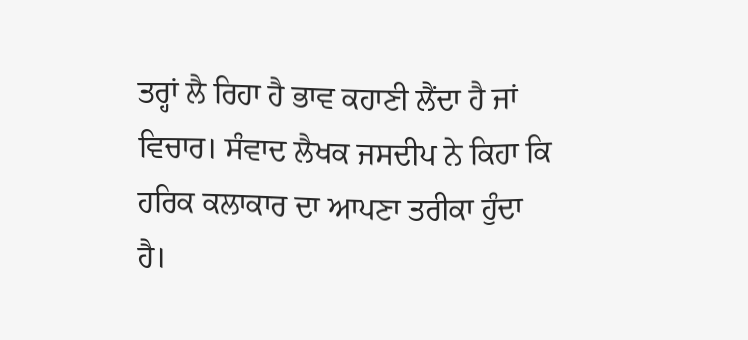ਤਰ੍ਹਾਂ ਲੈ ਰਿਹਾ ਹੈ ਭਾਵ ਕਹਾਣੀ ਲੈਂਦਾ ਹੈ ਜਾਂ ਵਿਚਾਰ। ਸੰਵਾਦ ਲੈਖਕ ਜਸਦੀਪ ਨੇ ਕਿਹਾ ਕਿ ਹਰਿਕ ਕਲਾਕਾਰ ਦਾ ਆਪਣਾ ਤਰੀਕਾ ਹੁੰਦਾ ਹੈ।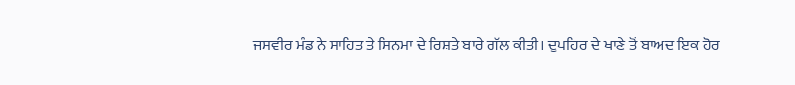ਜਸਵੀਰ ਮੰਡ ਨੇ ਸਾਹਿਤ ਤੇ ਸਿਨਮਾ ਦੇ ਰਿਸ਼ਤੇ ਬਾਰੇ ਗੱਲ ਕੀਤੀ। ਦੁਪਹਿਰ ਦੇ ਖਾਣੇ ਤੋਂ ਬਾਅਦ ਇਕ ਹੋਰ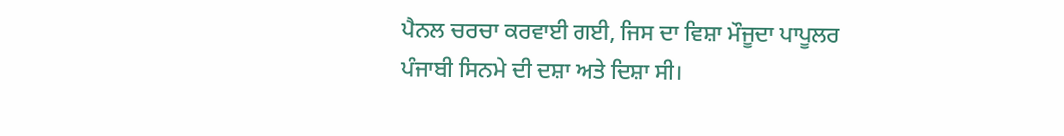ਪੈਨਲ ਚਰਚਾ ਕਰਵਾਈ ਗਈ, ਜਿਸ ਦਾ ਵਿਸ਼ਾ ਮੌਜੂਦਾ ਪਾਪੂਲਰ ਪੰਜਾਬੀ ਸਿਨਮੇ ਦੀ ਦਸ਼ਾ ਅਤੇ ਦਿਸ਼ਾ ਸੀ।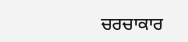ਚਰਚਾਕਾਰ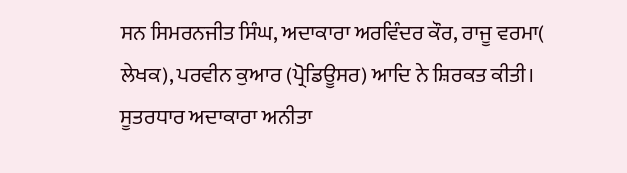ਸਨ ਸਿਮਰਨਜੀਤ ਸਿੰਘ, ਅਦਾਕਾਰਾ ਅਰਵਿੰਦਰ ਕੌਰ, ਰਾਜੂ ਵਰਮਾ( ਲੇਖਕ), ਪਰਵੀਨ ਕੁਆਰ (ਪ੍ਰੋਡਿਊਸਰ) ਆਦਿ ਨੇ ਸ਼ਿਰਕਤ ਕੀਤੀ। ਸੂਤਰਧਾਰ ਅਦਾਕਾਰਾ ਅਨੀਤਾ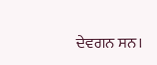ਦੇਵਗਨ ਸਨ।